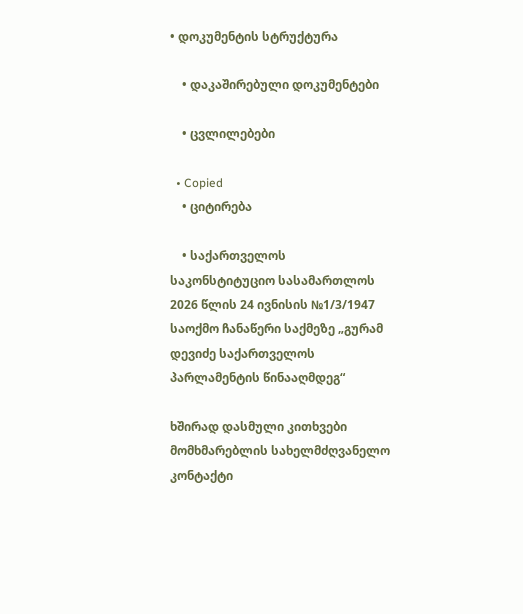• დოკუმენტის სტრუქტურა

    • დაკაშირებული დოკუმენტები

    • ცვლილებები

  • Copied
    • ციტირება

    • საქართველოს საკონსტიტუციო სასამართლოს 2026 წლის 24 ივნისის №1/3/1947 საოქმო ჩანაწერი საქმეზე „გურამ დევიძე საქართველოს პარლამენტის წინააღმდეგ“

ხშირად დასმული კითხვები მომხმარებლის სახელმძღვანელო კონტაქტი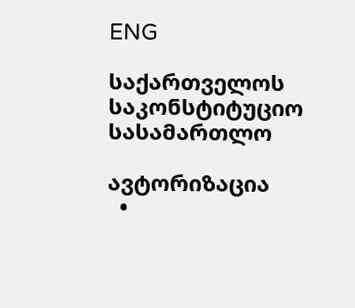ENG

საქართველოს საკონსტიტუციო სასამართლო

ავტორიზაცია
  •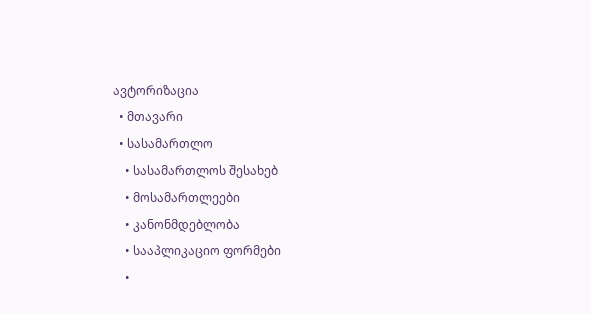ავტორიზაცია
  • მთავარი
  • სასამართლო
    • სასამართლოს შესახებ
    • მოსამართლეები
    • კანონმდებლობა
    • სააპლიკაციო ფორმები
    •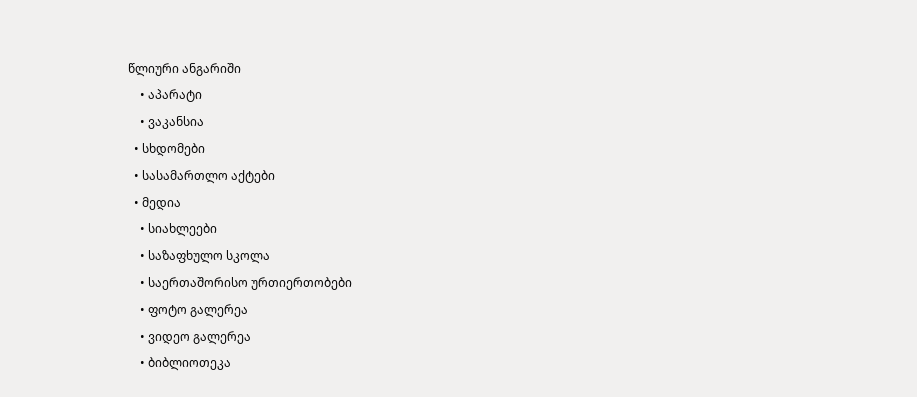წლიური ანგარიში
    • აპარატი
    • ვაკანსია
  • სხდომები
  • სასამართლო აქტები
  • მედია
    • სიახლეები
    • საზაფხულო სკოლა
    • საერთაშორისო ურთიერთობები
    • ფოტო გალერეა
    • ვიდეო გალერეა
    • ბიბლიოთეკა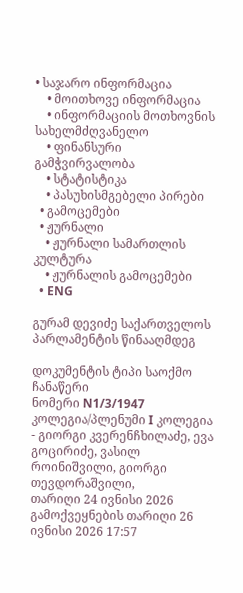• საჯარო ინფორმაცია
    • მოითხოვე ინფორმაცია
    • ინფორმაციის მოთხოვნის სახელმძღვანელო
    • ფინანსური გამჭვირვალობა
    • სტატისტიკა
    • პასუხისმგებელი პირები
  • გამოცემები
  • ჟურნალი
    • ჟურნალი სამართლის კულტურა
    • ჟურნალის გამოცემები
  • ENG

გურამ დევიძე საქართველოს პარლამენტის წინააღმდეგ

დოკუმენტის ტიპი საოქმო ჩანაწერი
ნომერი N1/3/1947
კოლეგია/პლენუმი I კოლეგია - გიორგი კვერენჩხილაძე, ევა გოცირიძე, ვასილ როინიშვილი, გიორგი თევდორაშვილი,
თარიღი 24 ივნისი 2026
გამოქვეყნების თარიღი 26 ივნისი 2026 17:57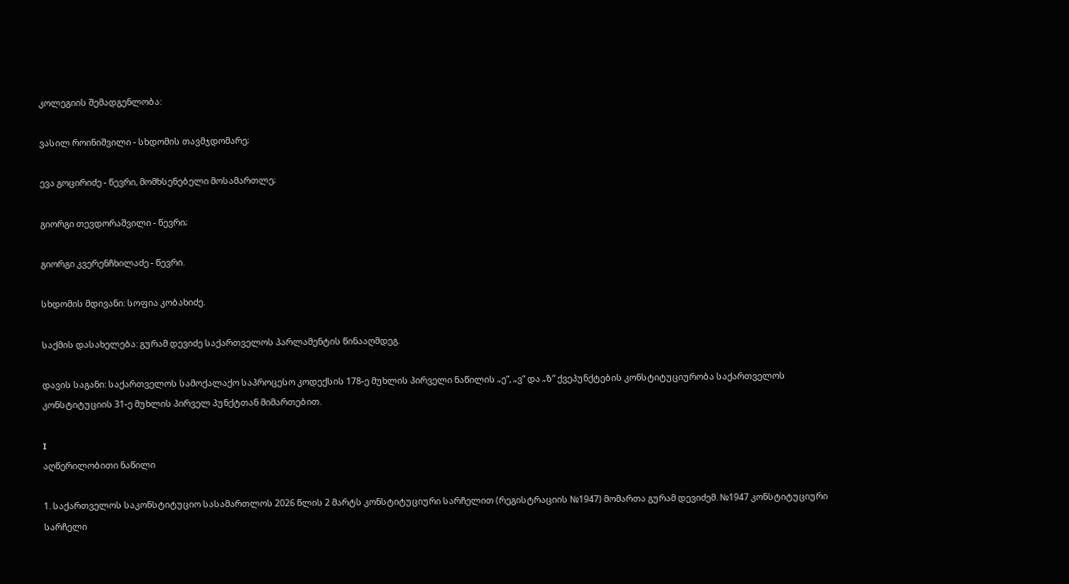კოლეგიის შემადგენლობა:

ვასილ როინიშვილი - სხდომის თავმჯდომარე;

ევა გოცირიძე - წევრი, მომხსენებელი მოსამართლე;

გიორგი თევდორაშვილი - წევრი;

გიორგი კვერენჩხილაძე - წევრი.

სხდომის მდივანი: სოფია კობახიძე.

საქმის დასახელება: გურამ დევიძე საქართველოს პარლამენტის წინააღმდეგ.

დავის საგანი: საქართველოს სამოქალაქო საპროცესო კოდექსის 178-ე მუხლის პირველი ნაწილის „ე“, „ვ“ და „ზ“ ქვეპუნქტების კონსტიტუციურობა საქართველოს კონსტიტუციის 31-ე მუხლის პირველ პუნქტთან მიმართებით.

I
აღწერილობითი ნაწილი

1. საქართველოს საკონსტიტუციო სასამართლოს 2026 წლის 2 მარტს კონსტიტუციური სარჩელით (რეგისტრაციის №1947) მომართა გურამ დევიძემ. №1947 კონსტიტუციური სარჩელი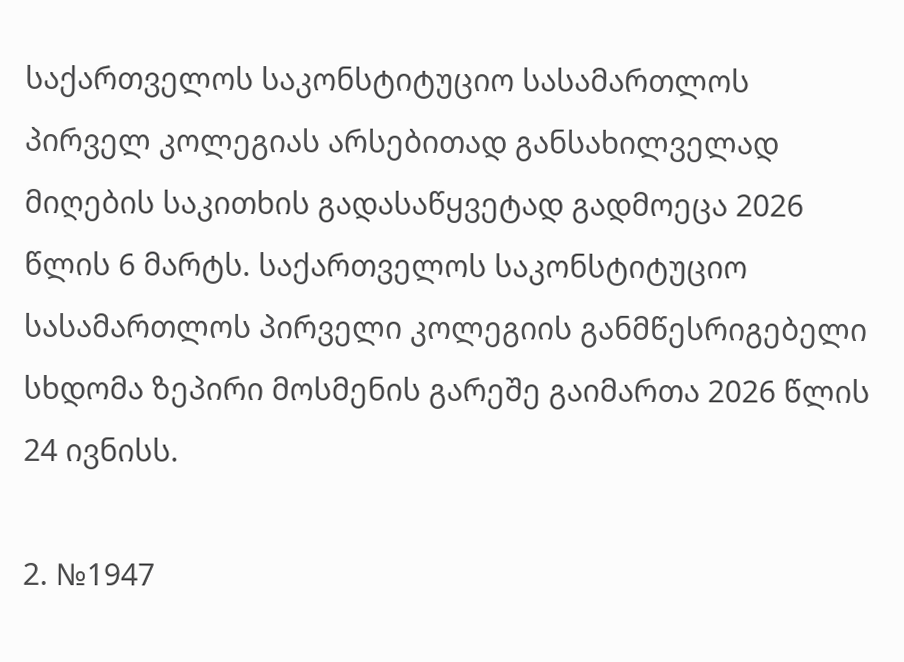საქართველოს საკონსტიტუციო სასამართლოს პირველ კოლეგიას არსებითად განსახილველად მიღების საკითხის გადასაწყვეტად გადმოეცა 2026 წლის 6 მარტს. საქართველოს საკონსტიტუციო სასამართლოს პირველი კოლეგიის განმწესრიგებელი სხდომა ზეპირი მოსმენის გარეშე გაიმართა 2026 წლის 24 ივნისს.

2. №1947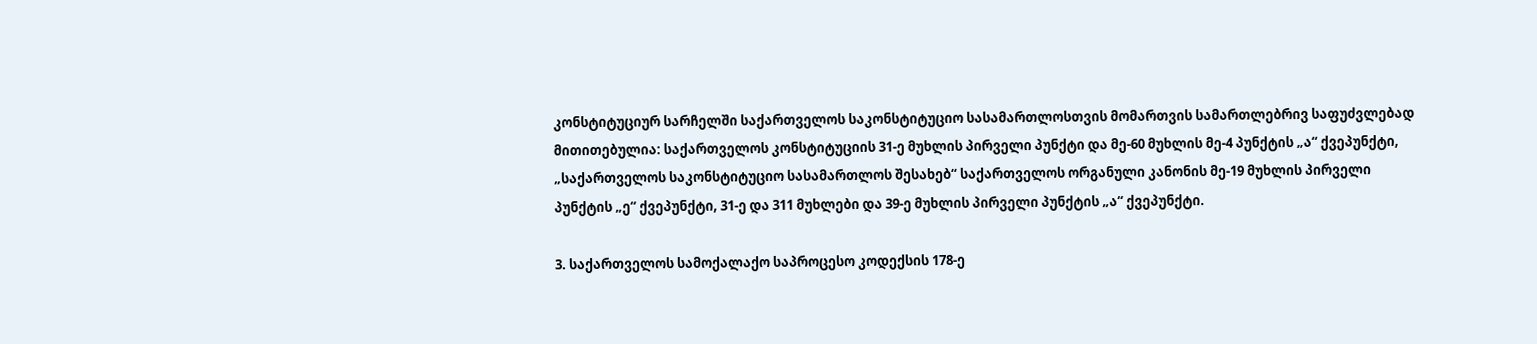კონსტიტუციურ სარჩელში საქართველოს საკონსტიტუციო სასამართლოსთვის მომართვის სამართლებრივ საფუძვლებად მითითებულია: საქართველოს კონსტიტუციის 31-ე მუხლის პირველი პუნქტი და მე-60 მუხლის მე-4 პუნქტის „ა“ ქვეპუნქტი, „საქართველოს საკონსტიტუციო სასამართლოს შესახებ“ საქართველოს ორგანული კანონის მე-19 მუხლის პირველი პუნქტის „ე“ ქვეპუნქტი, 31-ე და 311 მუხლები და 39-ე მუხლის პირველი პუნქტის „ა“ ქვეპუნქტი.

3. საქართველოს სამოქალაქო საპროცესო კოდექსის 178-ე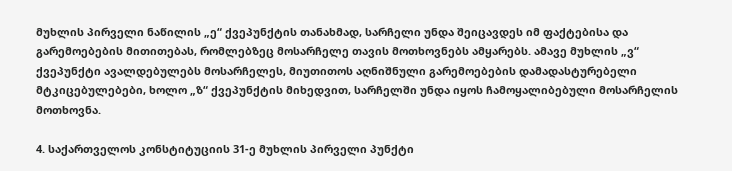მუხლის პირველი ნაწილის „ე“ ქვეპუნქტის თანახმად, სარჩელი უნდა შეიცავდეს იმ ფაქტებისა და გარემოებების მითითებას, რომლებზეც მოსარჩელე თავის მოთხოვნებს ამყარებს. ამავე მუხლის „ვ“ ქვეპუნქტი ავალდებულებს მოსარჩელეს, მიუთითოს აღნიშნული გარემოებების დამადასტურებელი მტკიცებულებები, ხოლო „ზ“ ქვეპუნქტის მიხედვით, სარჩელში უნდა იყოს ჩამოყალიბებული მოსარჩელის მოთხოვნა.

4. საქართველოს კონსტიტუციის 31-ე მუხლის პირველი პუნქტი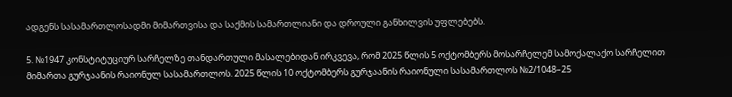ადგენს სასამართლოსადმი მიმართვისა და საქმის სამართლიანი და დროული განხილვის უფლებებს.

5. №1947 კონსტიტუციურ სარჩელზე თანდართული მასალებიდან ირკვევა, რომ 2025 წლის 5 ოქტომბერს მოსარჩელემ სამოქალაქო სარჩელით მიმართა გურჯაანის რაიონულ სასამართლოს. 2025 წლის 10 ოქტომბერს გურჯაანის რაიონული სასამართლოს №2/1048–25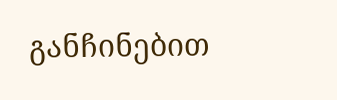განჩინებით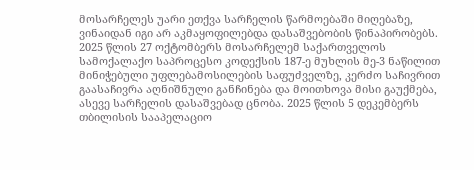მოსარჩელეს უარი ეთქვა სარჩელის წარმოებაში მიღებაზე, ვინაიდან იგი არ აკმაყოფილებდა დასაშვებობის წინაპირობებს. 2025 წლის 27 ოქტომბერს მოსარჩელემ საქართველოს სამოქალაქო საპროცესო კოდექსის 187-ე მუხლის მე-3 ნაწილით მინიჭებული უფლებამოსილების საფუძველზე, კერძო საჩივრით გაასაჩივრა აღნიშნული განჩინება და მოითხოვა მისი გაუქმება, ასევე სარჩელის დასაშვებად ცნობა. 2025 წლის 5 დეკემბერს თბილისის სააპელაციო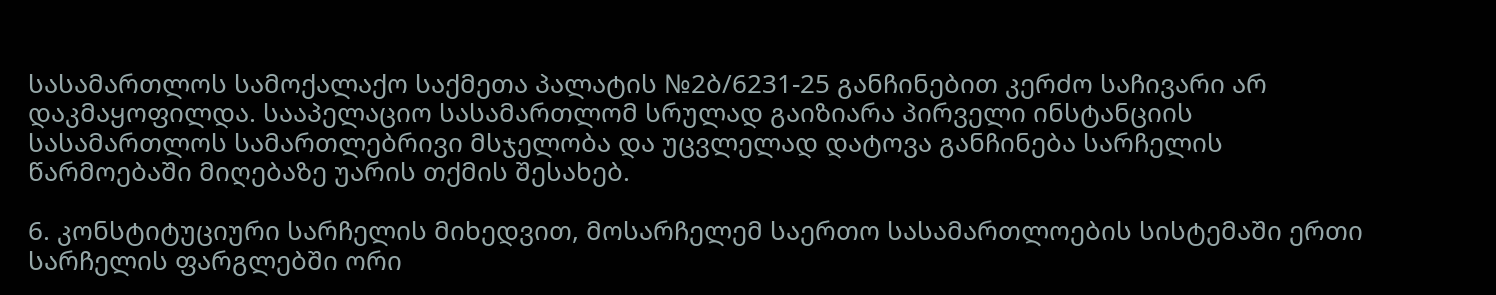სასამართლოს სამოქალაქო საქმეთა პალატის №2ბ/6231-25 განჩინებით კერძო საჩივარი არ დაკმაყოფილდა. სააპელაციო სასამართლომ სრულად გაიზიარა პირველი ინსტანციის სასამართლოს სამართლებრივი მსჯელობა და უცვლელად დატოვა განჩინება სარჩელის წარმოებაში მიღებაზე უარის თქმის შესახებ.

6. კონსტიტუციური სარჩელის მიხედვით, მოსარჩელემ საერთო სასამართლოების სისტემაში ერთი სარჩელის ფარგლებში ორი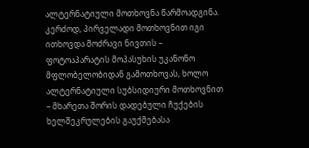ალტერნატიული მოთხოვნა წარმოადგინა. კერძოდ, პირველადი მოთხოვნით იგი ითხოვდა მოძრავი ნივთის – ფოტოაპარატის მოპასუხის უკანონო მფლობელობიდან გამოთხოვას, ხოლო ალტერნატიული სუბსიდიური მოთხოვნით – მხარეთა შორის დადებული ჩუქების ხელშეკრულების გაუქმებასა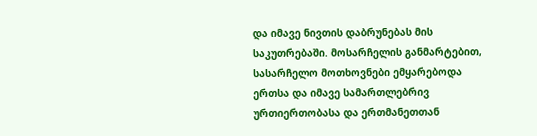და იმავე ნივთის დაბრუნებას მის საკუთრებაში. მოსარჩელის განმარტებით, სასარჩელო მოთხოვნები ემყარებოდა ერთსა და იმავე სამართლებრივ ურთიერთობასა და ერთმანეთთან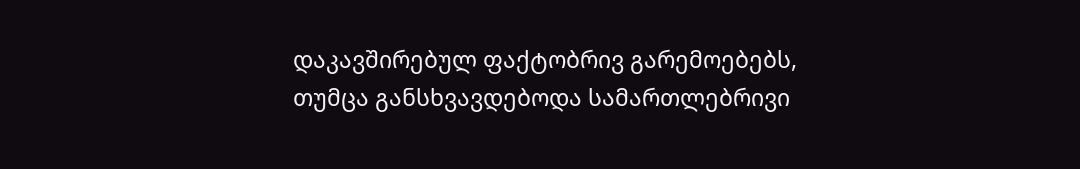დაკავშირებულ ფაქტობრივ გარემოებებს, თუმცა განსხვავდებოდა სამართლებრივი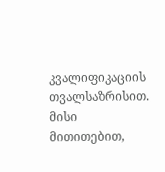კვალიფიკაციის თვალსაზრისით. მისი მითითებით,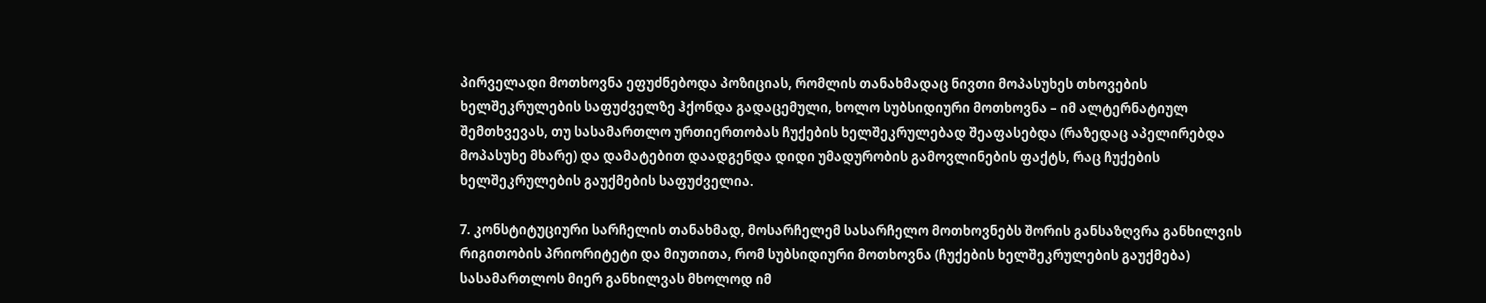პირველადი მოთხოვნა ეფუძნებოდა პოზიციას, რომლის თანახმადაც ნივთი მოპასუხეს თხოვების ხელშეკრულების საფუძველზე ჰქონდა გადაცემული, ხოლო სუბსიდიური მოთხოვნა – იმ ალტერნატიულ შემთხვევას, თუ სასამართლო ურთიერთობას ჩუქების ხელშეკრულებად შეაფასებდა (რაზედაც აპელირებდა მოპასუხე მხარე) და დამატებით დაადგენდა დიდი უმადურობის გამოვლინების ფაქტს, რაც ჩუქების ხელშეკრულების გაუქმების საფუძველია.

7. კონსტიტუციური სარჩელის თანახმად, მოსარჩელემ სასარჩელო მოთხოვნებს შორის განსაზღვრა განხილვის რიგითობის პრიორიტეტი და მიუთითა, რომ სუბსიდიური მოთხოვნა (ჩუქების ხელშეკრულების გაუქმება) სასამართლოს მიერ განხილვას მხოლოდ იმ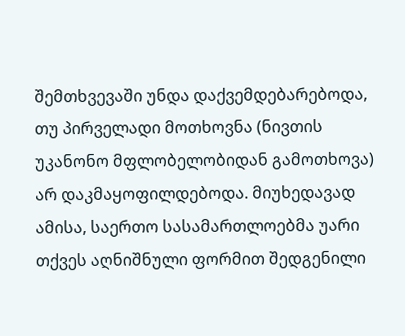შემთხვევაში უნდა დაქვემდებარებოდა, თუ პირველადი მოთხოვნა (ნივთის უკანონო მფლობელობიდან გამოთხოვა) არ დაკმაყოფილდებოდა. მიუხედავად ამისა, საერთო სასამართლოებმა უარი თქვეს აღნიშნული ფორმით შედგენილი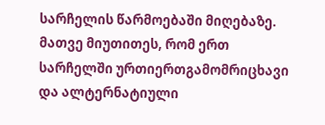სარჩელის წარმოებაში მიღებაზე. მათვე მიუთითეს, რომ ერთ სარჩელში ურთიერთგამომრიცხავი და ალტერნატიული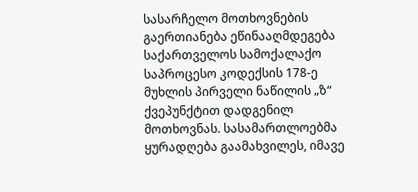სასარჩელო მოთხოვნების გაერთიანება ეწინააღმდეგება საქართველოს სამოქალაქო საპროცესო კოდექსის 178-ე მუხლის პირველი ნაწილის „ზ“ ქვეპუნქტით დადგენილ მოთხოვნას. სასამართლოებმა ყურადღება გაამახვილეს, იმავე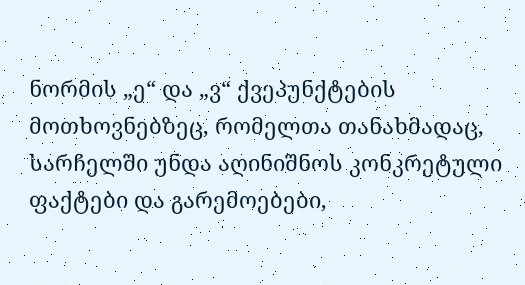ნორმის „ე“ და „ვ“ ქვეპუნქტების მოთხოვნებზეც, რომელთა თანახმადაც, სარჩელში უნდა აღინიშნოს კონკრეტული ფაქტები და გარემოებები,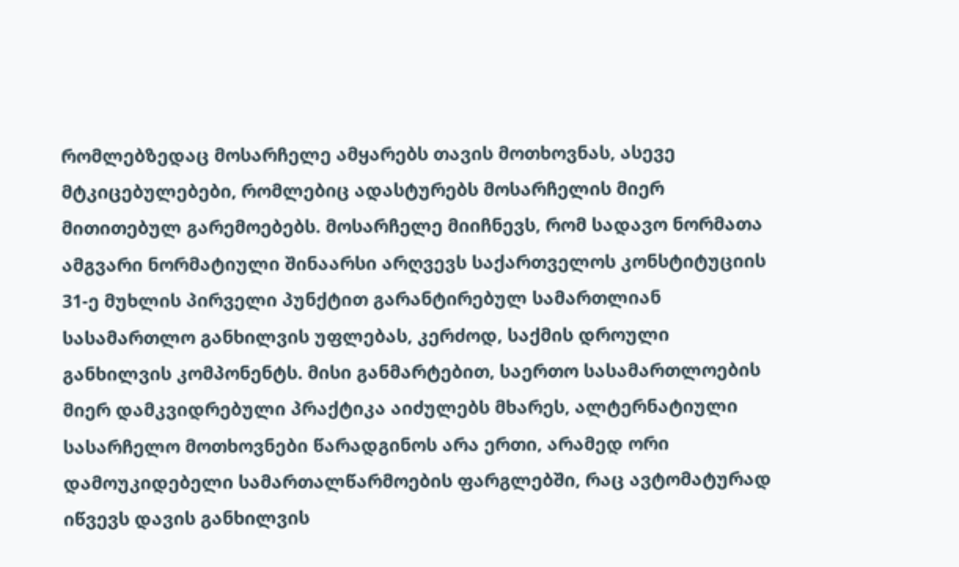რომლებზედაც მოსარჩელე ამყარებს თავის მოთხოვნას, ასევე მტკიცებულებები, რომლებიც ადასტურებს მოსარჩელის მიერ მითითებულ გარემოებებს. მოსარჩელე მიიჩნევს, რომ სადავო ნორმათა ამგვარი ნორმატიული შინაარსი არღვევს საქართველოს კონსტიტუციის 31-ე მუხლის პირველი პუნქტით გარანტირებულ სამართლიან სასამართლო განხილვის უფლებას, კერძოდ, საქმის დროული განხილვის კომპონენტს. მისი განმარტებით, საერთო სასამართლოების მიერ დამკვიდრებული პრაქტიკა აიძულებს მხარეს, ალტერნატიული სასარჩელო მოთხოვნები წარადგინოს არა ერთი, არამედ ორი დამოუკიდებელი სამართალწარმოების ფარგლებში, რაც ავტომატურად იწვევს დავის განხილვის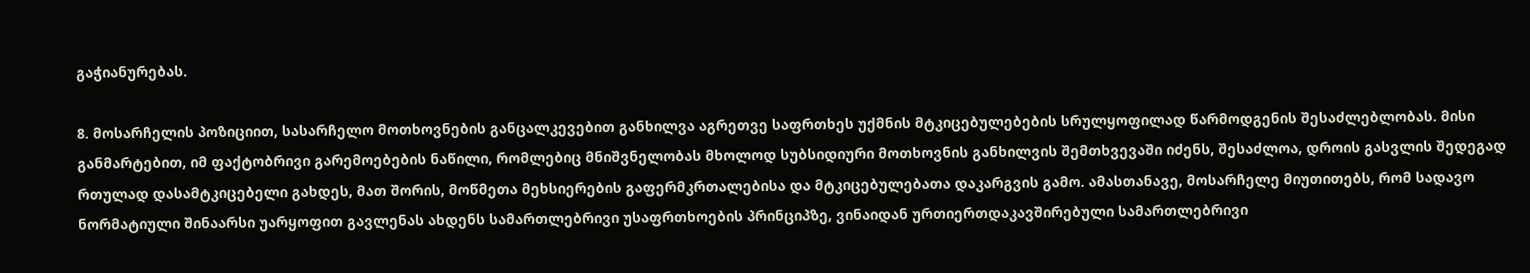გაჭიანურებას.

8. მოსარჩელის პოზიციით, სასარჩელო მოთხოვნების განცალკევებით განხილვა აგრეთვე საფრთხეს უქმნის მტკიცებულებების სრულყოფილად წარმოდგენის შესაძლებლობას. მისი განმარტებით, იმ ფაქტობრივი გარემოებების ნაწილი, რომლებიც მნიშვნელობას მხოლოდ სუბსიდიური მოთხოვნის განხილვის შემთხვევაში იძენს, შესაძლოა, დროის გასვლის შედეგად რთულად დასამტკიცებელი გახდეს, მათ შორის, მოწმეთა მეხსიერების გაფერმკრთალებისა და მტკიცებულებათა დაკარგვის გამო. ამასთანავე, მოსარჩელე მიუთითებს, რომ სადავო ნორმატიული შინაარსი უარყოფით გავლენას ახდენს სამართლებრივი უსაფრთხოების პრინციპზე, ვინაიდან ურთიერთდაკავშირებული სამართლებრივი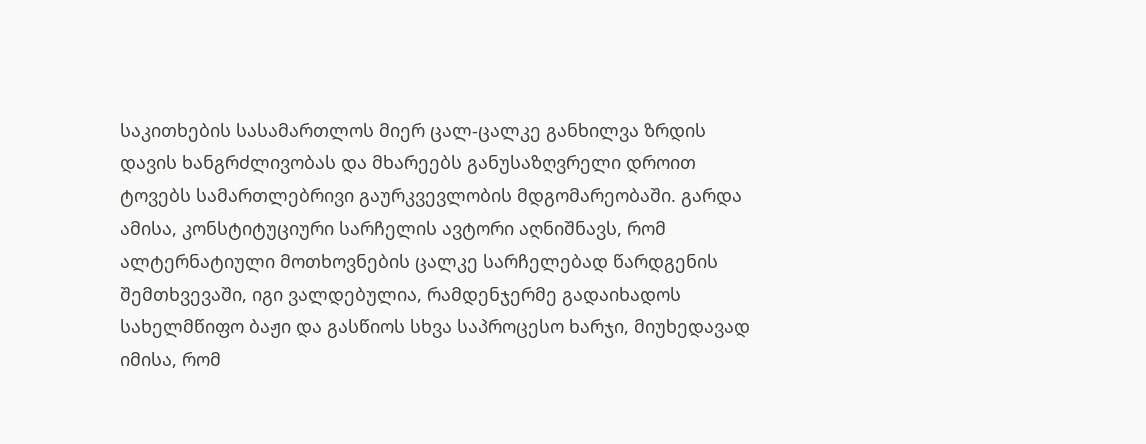საკითხების სასამართლოს მიერ ცალ-ცალკე განხილვა ზრდის დავის ხანგრძლივობას და მხარეებს განუსაზღვრელი დროით ტოვებს სამართლებრივი გაურკვევლობის მდგომარეობაში. გარდა ამისა, კონსტიტუციური სარჩელის ავტორი აღნიშნავს, რომ ალტერნატიული მოთხოვნების ცალკე სარჩელებად წარდგენის შემთხვევაში, იგი ვალდებულია, რამდენჯერმე გადაიხადოს სახელმწიფო ბაჟი და გასწიოს სხვა საპროცესო ხარჯი, მიუხედავად იმისა, რომ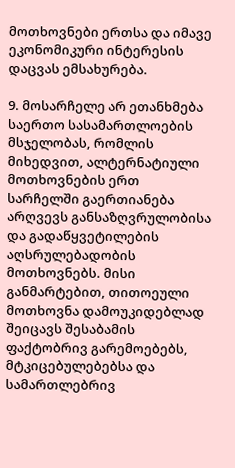მოთხოვნები ერთსა და იმავე ეკონომიკური ინტერესის დაცვას ემსახურება.

9. მოსარჩელე არ ეთანხმება საერთო სასამართლოების მსჯელობას, რომლის მიხედვით, ალტერნატიული მოთხოვნების ერთ სარჩელში გაერთიანება არღვევს განსაზღვრულობისა და გადაწყვეტილების აღსრულებადობის მოთხოვნებს. მისი განმარტებით, თითოეული მოთხოვნა დამოუკიდებლად შეიცავს შესაბამის ფაქტობრივ გარემოებებს, მტკიცებულებებსა და სამართლებრივ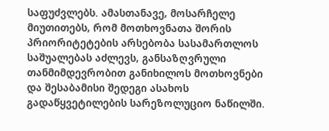საფუძვლებს. ამასთანავე, მოსარჩელე მიუთითებს, რომ მოთხოვნათა შორის პრიორიტეტების არსებობა სასამართლოს საშუალებას აძლევს, განსაზღვრული თანმიმდევრობით განიხილოს მოთხოვნები და შესაბამისი შედეგი ასახოს გადაწყვეტილების სარეზოლუციო ნაწილში.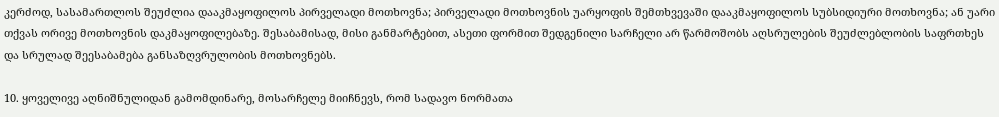კერძოდ, სასამართლოს შეუძლია დააკმაყოფილოს პირველადი მოთხოვნა; პირველადი მოთხოვნის უარყოფის შემთხვევაში დააკმაყოფილოს სუბსიდიური მოთხოვნა; ან უარი თქვას ორივე მოთხოვნის დაკმაყოფილებაზე. შესაბამისად, მისი განმარტებით, ასეთი ფორმით შედგენილი სარჩელი არ წარმოშობს აღსრულების შეუძლებლობის საფრთხეს და სრულად შეესაბამება განსაზღვრულობის მოთხოვნებს.

10. ყოველივე აღნიშნულიდან გამომდინარე, მოსარჩელე მიიჩნევს, რომ სადავო ნორმათა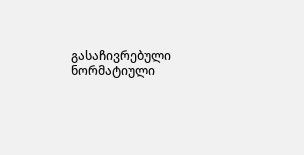გასაჩივრებული ნორმატიული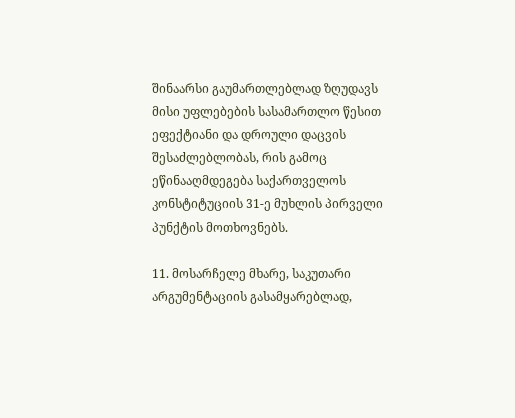შინაარსი გაუმართლებლად ზღუდავს მისი უფლებების სასამართლო წესით ეფექტიანი და დროული დაცვის შესაძლებლობას, რის გამოც ეწინააღმდეგება საქართველოს კონსტიტუციის 31-ე მუხლის პირველი პუნქტის მოთხოვნებს.

11. მოსარჩელე მხარე, საკუთარი არგუმენტაციის გასამყარებლად,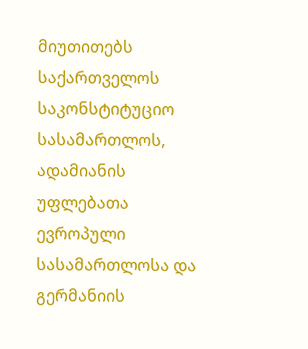მიუთითებს საქართველოს საკონსტიტუციო სასამართლოს, ადამიანის უფლებათა ევროპული სასამართლოსა და გერმანიის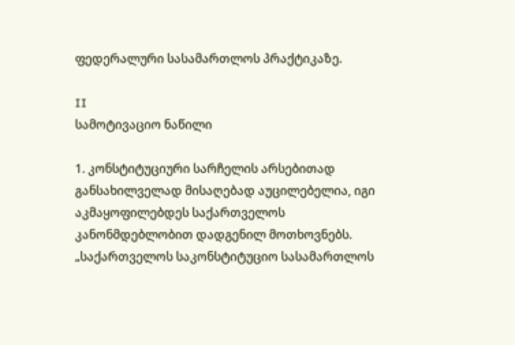ფედერალური სასამართლოს პრაქტიკაზე.

II
სამოტივაციო ნაწილი

1. კონსტიტუციური სარჩელის არსებითად განსახილველად მისაღებად აუცილებელია, იგი აკმაყოფილებდეს საქართველოს კანონმდებლობით დადგენილ მოთხოვნებს. „საქართველოს საკონსტიტუციო სასამართლოს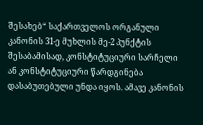შესახებ“ საქართველოს ორგანული კანონის 31-ე მუხლის მე-2 პუნქტის შესაბამისად, კონსტიტუციური სარჩელი ან კონსტიტუციური წარდგინება დასაბუთებული უნდა იყოს. ამავე კანონის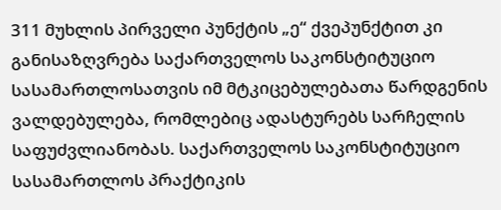311 მუხლის პირველი პუნქტის „ე“ ქვეპუნქტით კი განისაზღვრება საქართველოს საკონსტიტუციო სასამართლოსათვის იმ მტკიცებულებათა წარდგენის ვალდებულება, რომლებიც ადასტურებს სარჩელის საფუძვლიანობას. საქართველოს საკონსტიტუციო სასამართლოს პრაქტიკის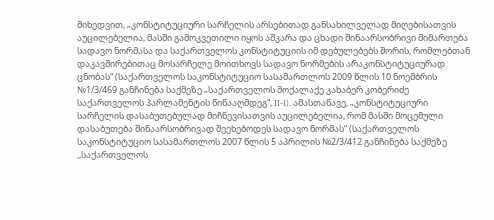მიხედვით, „კონსტიტუციური სარჩელის არსებითად განსახილველად მიღებისათვის აუცილებელია, მასში გამოკვეთილი იყოს აშკარა და ცხადი შინაარსობრივი მიმართება სადავო ნორმასა და საქართველოს კონსტიტუციის იმ დებულებებს შორის, რომლებთან დაკავშირებითაც მოსარჩელე მოითხოვს სადავო ნორმების არაკონსტიტუციურად ცნობას“ (საქართველოს საკონსტიტუციო სასამართლოს 2009 წლის 10 ნოემბრის №1/3/469 განჩინება საქმეზე „საქართველოს მოქალაქე კახაბერ კობერიძე საქართველოს პარლამენტის წინააღმდეგ“, II-1). ამასთანავე, „კონსტიტუციური სარჩელის დასაბუთებულად მიჩნევისათვის აუცილებელია, რომ მასში მოცემული დასაბუთება შინაარსობრივად შეეხებოდეს სადავო ნორმას“ (საქართველოს საკონსტიტუციო სასამართლოს 2007 წლის 5 აპრილის №2/3/412 განჩინება საქმეზე ,,საქართველოს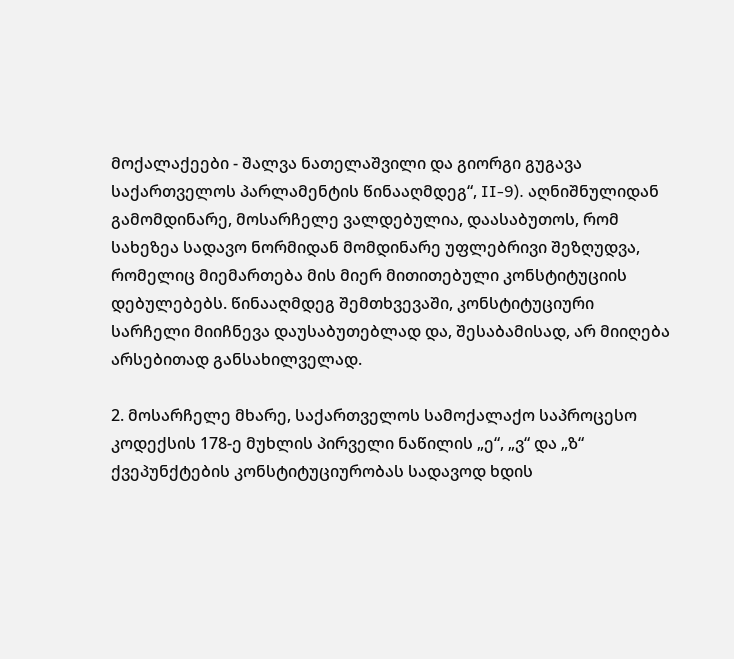მოქალაქეები - შალვა ნათელაშვილი და გიორგი გუგავა საქართველოს პარლამენტის წინააღმდეგ“, II-9). აღნიშნულიდან გამომდინარე, მოსარჩელე ვალდებულია, დაასაბუთოს, რომ სახეზეა სადავო ნორმიდან მომდინარე უფლებრივი შეზღუდვა, რომელიც მიემართება მის მიერ მითითებული კონსტიტუციის დებულებებს. წინააღმდეგ შემთხვევაში, კონსტიტუციური სარჩელი მიიჩნევა დაუსაბუთებლად და, შესაბამისად, არ მიიღება არსებითად განსახილველად.

2. მოსარჩელე მხარე, საქართველოს სამოქალაქო საპროცესო კოდექსის 178-ე მუხლის პირველი ნაწილის „ე“, „ვ“ და „ზ“ ქვეპუნქტების კონსტიტუციურობას სადავოდ ხდის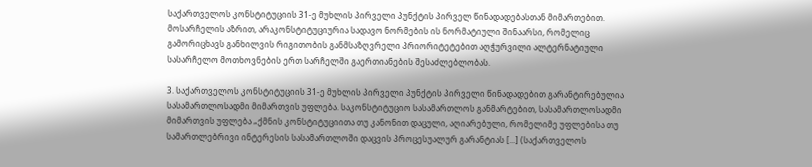საქართველოს კონსტიტუციის 31-ე მუხლის პირველი პუნქტის პირველ წინადადებასთან მიმართებით. მოსარჩელის აზრით, არაკონსტიტუციურია სადავო ნორმების ის ნორმატიული შინაარსი, რომელიც გამორიცხავს განხილვის რიგითობის განმსაზღვრელი პრიორიტეტებით აღჭურვილი ალტერნატიული სასარჩელო მოთხოვნების ერთ სარჩელში გაერთიანების შესაძლებლობას.

3. საქართველოს კონსტიტუციის 31-ე მუხლის პირველი პუნქტის პირველი წინადადებით გარანტირებულია სასამართლოსადმი მიმართვის უფლება. საკონსტიტუციო სასამართლოს განმარტებით, სასამართლოსადმი მიმართვის უფლება „ქმნის კონსტიტუციითა თუ კანონით დაცული, აღიარებული, რომელიმე უფლებისა თუ სამართლებრივი ინტერესის სასამართლოში დაცვის პროცესუალურ გარანტიას [...] (საქართველოს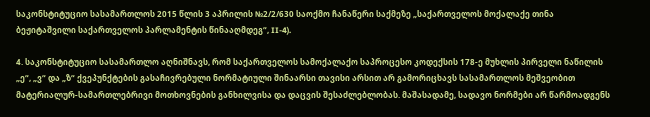საკონსტიტუციო სასამართლოს 2015 წლის 3 აპრილის №2/2/630 საოქმო ჩანაწერი საქმეზე „საქართველოს მოქალაქე თინა ბეჟიტაშვილი საქართველოს პარლამენტის წინააღმდეგ“, II-4).

4. საკონსტიტუციო სასამართლო აღნიშნავს, რომ საქართველოს სამოქალაქო საპროცესო კოდექსის 178-ე მუხლის პირველი ნაწილის „ე“, „ვ“ და „ზ“ ქვეპუნქტების გასაჩივრებული ნორმატიული შინაარსი თავისი არსით არ გამორიცხავს სასამართლოს მეშვეობით მატერიალურ-სამართლებრივი მოთხოვნების განხილვისა და დაცვის შესაძლებლობას. მაშასადამე, სადავო ნორმები არ წარმოადგენს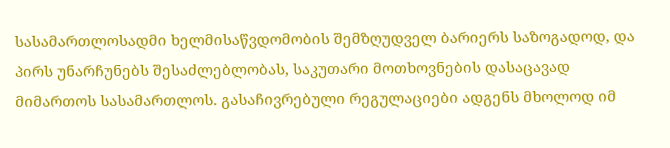სასამართლოსადმი ხელმისაწვდომობის შემზღუდველ ბარიერს საზოგადოდ, და პირს უნარჩუნებს შესაძლებლობას, საკუთარი მოთხოვნების დასაცავად მიმართოს სასამართლოს. გასაჩივრებული რეგულაციები ადგენს მხოლოდ იმ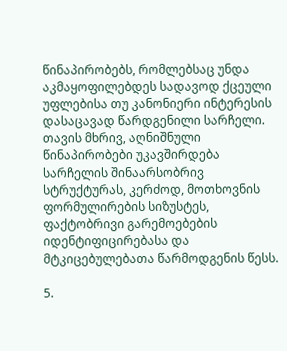წინაპირობებს, რომლებსაც უნდა აკმაყოფილებდეს სადავოდ ქცეული უფლებისა თუ კანონიერი ინტერესის დასაცავად წარდგენილი სარჩელი. თავის მხრივ, აღნიშნული წინაპირობები უკავშირდება სარჩელის შინაარსობრივ სტრუქტურას, კერძოდ, მოთხოვნის ფორმულირების სიზუსტეს, ფაქტობრივი გარემოებების იდენტიფიცირებასა და მტკიცებულებათა წარმოდგენის წესს.

5.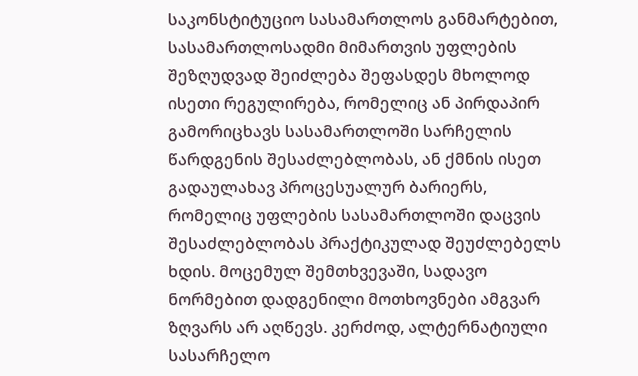საკონსტიტუციო სასამართლოს განმარტებით, სასამართლოსადმი მიმართვის უფლების შეზღუდვად შეიძლება შეფასდეს მხოლოდ ისეთი რეგულირება, რომელიც ან პირდაპირ გამორიცხავს სასამართლოში სარჩელის წარდგენის შესაძლებლობას, ან ქმნის ისეთ გადაულახავ პროცესუალურ ბარიერს, რომელიც უფლების სასამართლოში დაცვის შესაძლებლობას პრაქტიკულად შეუძლებელს ხდის. მოცემულ შემთხვევაში, სადავო ნორმებით დადგენილი მოთხოვნები ამგვარ ზღვარს არ აღწევს. კერძოდ, ალტერნატიული სასარჩელო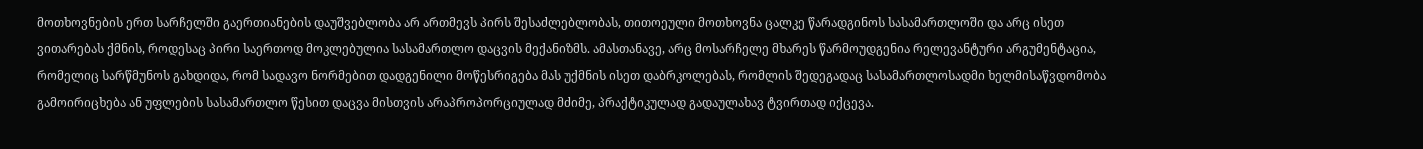მოთხოვნების ერთ სარჩელში გაერთიანების დაუშვებლობა არ ართმევს პირს შესაძლებლობას, თითოეული მოთხოვნა ცალკე წარადგინოს სასამართლოში და არც ისეთ ვითარებას ქმნის, როდესაც პირი საერთოდ მოკლებულია სასამართლო დაცვის მექანიზმს. ამასთანავე, არც მოსარჩელე მხარეს წარმოუდგენია რელევანტური არგუმენტაცია, რომელიც სარწმუნოს გახდიდა, რომ სადავო ნორმებით დადგენილი მოწესრიგება მას უქმნის ისეთ დაბრკოლებას, რომლის შედეგადაც სასამართლოსადმი ხელმისაწვდომობა გამოირიცხება ან უფლების სასამართლო წესით დაცვა მისთვის არაპროპორციულად მძიმე, პრაქტიკულად გადაულახავ ტვირთად იქცევა.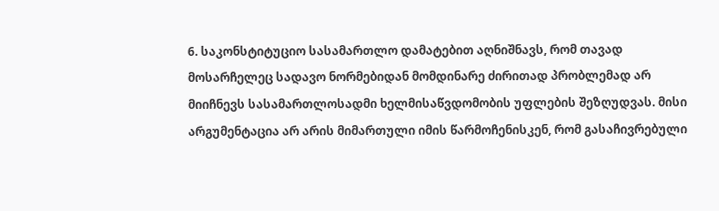6. საკონსტიტუციო სასამართლო დამატებით აღნიშნავს, რომ თავად მოსარჩელეც სადავო ნორმებიდან მომდინარე ძირითად პრობლემად არ მიიჩნევს სასამართლოსადმი ხელმისაწვდომობის უფლების შეზღუდვას. მისი არგუმენტაცია არ არის მიმართული იმის წარმოჩენისკენ, რომ გასაჩივრებული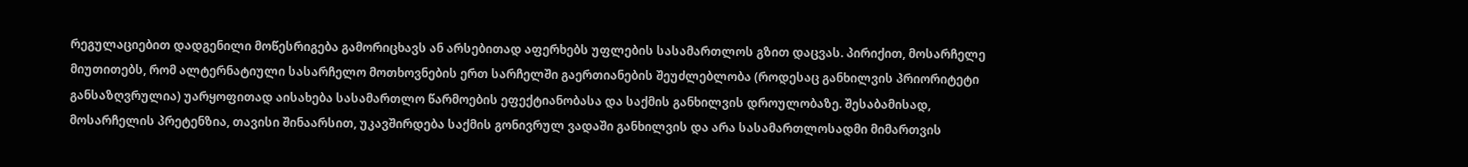რეგულაციებით დადგენილი მოწესრიგება გამორიცხავს ან არსებითად აფერხებს უფლების სასამართლოს გზით დაცვას. პირიქით, მოსარჩელე მიუთითებს, რომ ალტერნატიული სასარჩელო მოთხოვნების ერთ სარჩელში გაერთიანების შეუძლებლობა (როდესაც განხილვის პრიორიტეტი განსაზღვრულია) უარყოფითად აისახება სასამართლო წარმოების ეფექტიანობასა და საქმის განხილვის დროულობაზე. შესაბამისად, მოსარჩელის პრეტენზია, თავისი შინაარსით, უკავშირდება საქმის გონივრულ ვადაში განხილვის და არა სასამართლოსადმი მიმართვის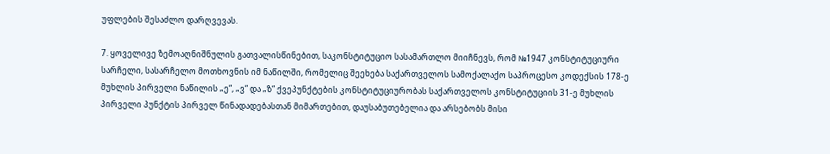უფლების შესაძლო დარღვევას.

7. ყოველივე ზემოაღნიშნულის გათვალისწინებით, საკონსტიტუციო სასამართლო მიიჩნევს, რომ №1947 კონსტიტუციური სარჩელი, სასარჩელო მოთხოვნის იმ ნაწილში, რომელიც შეეხება საქართველოს სამოქალაქო საპროცესო კოდექსის 178-ე მუხლის პირველი ნაწილის „ე“, „ვ“ და „ზ“ ქვეპუნქტების კონსტიტუციურობას საქართველოს კონსტიტუციის 31-ე მუხლის პირველი პუნქტის პირველ წინადადებასთან მიმართებით, დაუსაბუთებელია და არსებობს მისი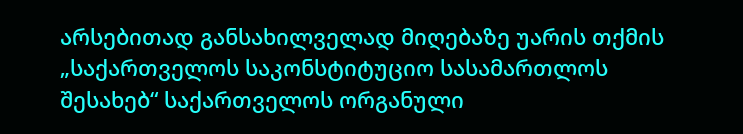არსებითად განსახილველად მიღებაზე უარის თქმის „საქართველოს საკონსტიტუციო სასამართლოს შესახებ“ საქართველოს ორგანული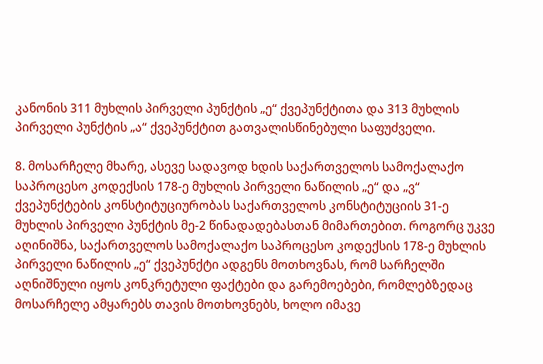კანონის 311 მუხლის პირველი პუნქტის „ე“ ქვეპუნქტითა და 313 მუხლის პირველი პუნქტის „ა“ ქვეპუნქტით გათვალისწინებული საფუძველი.

8. მოსარჩელე მხარე, ასევე სადავოდ ხდის საქართველოს სამოქალაქო საპროცესო კოდექსის 178-ე მუხლის პირველი ნაწილის „ე“ და „ვ“ ქვეპუნქტების კონსტიტუციურობას საქართველოს კონსტიტუციის 31-ე მუხლის პირველი პუნქტის მე-2 წინადადებასთან მიმართებით. როგორც უკვე აღინიშნა, საქართველოს სამოქალაქო საპროცესო კოდექსის 178-ე მუხლის პირველი ნაწილის „ე“ ქვეპუნქტი ადგენს მოთხოვნას, რომ სარჩელში აღნიშნული იყოს კონკრეტული ფაქტები და გარემოებები, რომლებზედაც მოსარჩელე ამყარებს თავის მოთხოვნებს, ხოლო იმავე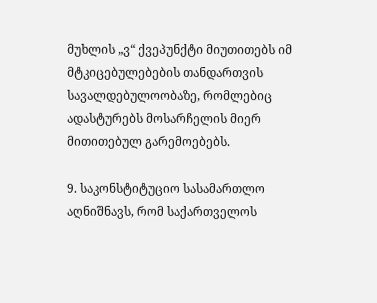მუხლის „ვ“ ქვეპუნქტი მიუთითებს იმ მტკიცებულებების თანდართვის სავალდებულოობაზე, რომლებიც ადასტურებს მოსარჩელის მიერ მითითებულ გარემოებებს.

9. საკონსტიტუციო სასამართლო აღნიშნავს, რომ საქართველოს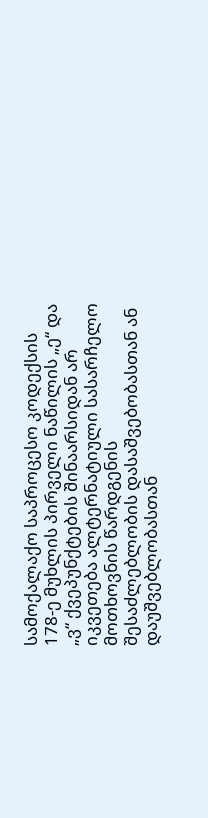სამოქალაქო საპროცესო კოდექსის 178-ე მუხლის პირველი ნაწილის „ე“ და „ვ“ ქვეპუნქტების შინაარსიდან არ იკვეთება ალტერნატიული სასარჩელო მოთხოვნის წარდგენის შესაძლებლობის დასაშვებობასთან ან დაუშვებლობასთან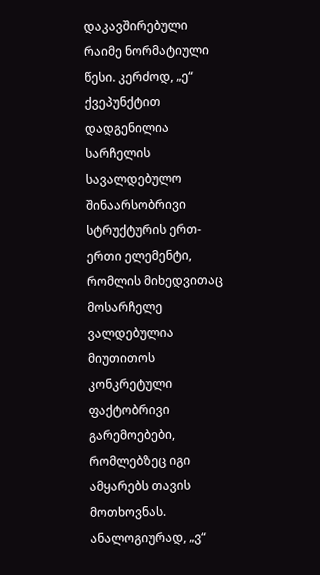დაკავშირებული რაიმე ნორმატიული წესი. კერძოდ, „ე“ ქვეპუნქტით დადგენილია სარჩელის სავალდებულო შინაარსობრივი სტრუქტურის ერთ-ერთი ელემენტი, რომლის მიხედვითაც მოსარჩელე ვალდებულია მიუთითოს კონკრეტული ფაქტობრივი გარემოებები, რომლებზეც იგი ამყარებს თავის მოთხოვნას. ანალოგიურად, „ვ“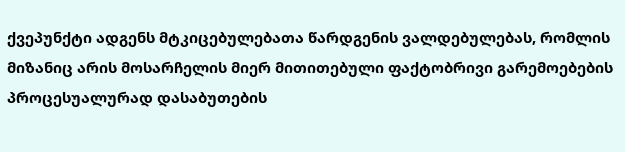ქვეპუნქტი ადგენს მტკიცებულებათა წარდგენის ვალდებულებას, რომლის მიზანიც არის მოსარჩელის მიერ მითითებული ფაქტობრივი გარემოებების პროცესუალურად დასაბუთების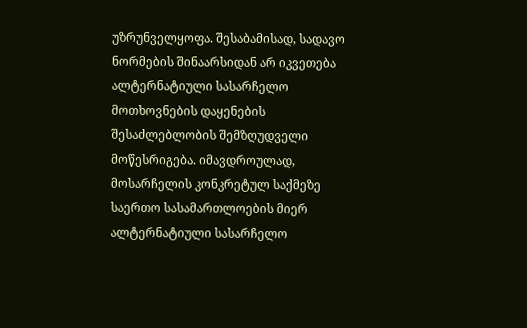უზრუნველყოფა. შესაბამისად, სადავო ნორმების შინაარსიდან არ იკვეთება ალტერნატიული სასარჩელო მოთხოვნების დაყენების შესაძლებლობის შემზღუდველი მოწესრიგება. იმავდროულად, მოსარჩელის კონკრეტულ საქმეზე საერთო სასამართლოების მიერ ალტერნატიული სასარჩელო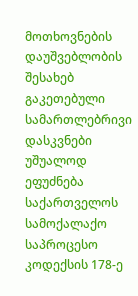მოთხოვნების დაუშვებლობის შესახებ გაკეთებული სამართლებრივი დასკვნები უშუალოდ ეფუძნება საქართველოს სამოქალაქო საპროცესო კოდექსის 178-ე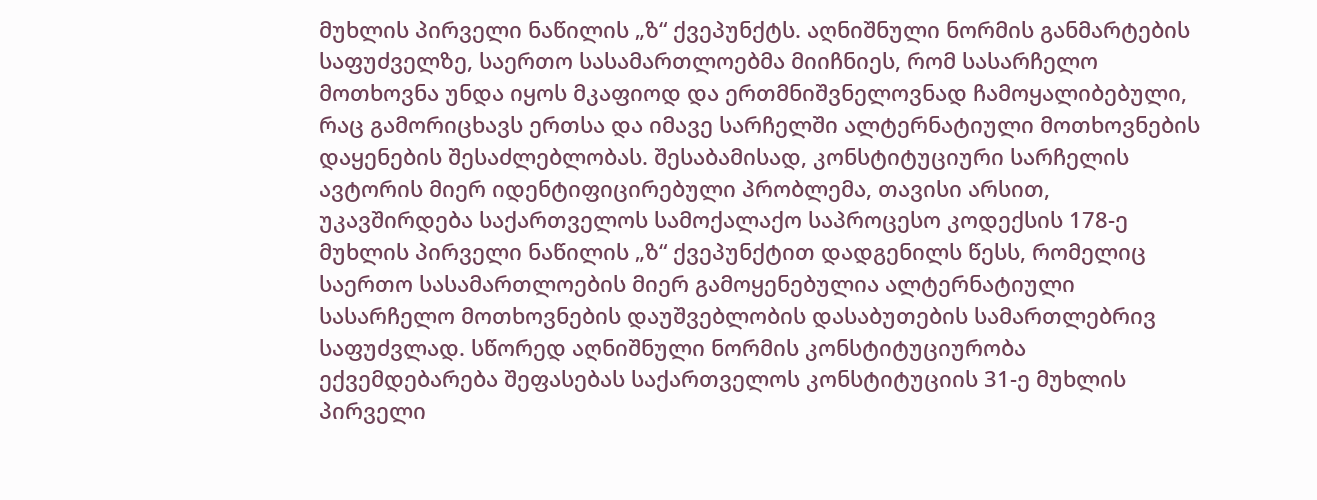მუხლის პირველი ნაწილის „ზ“ ქვეპუნქტს. აღნიშნული ნორმის განმარტების საფუძველზე, საერთო სასამართლოებმა მიიჩნიეს, რომ სასარჩელო მოთხოვნა უნდა იყოს მკაფიოდ და ერთმნიშვნელოვნად ჩამოყალიბებული, რაც გამორიცხავს ერთსა და იმავე სარჩელში ალტერნატიული მოთხოვნების დაყენების შესაძლებლობას. შესაბამისად, კონსტიტუციური სარჩელის ავტორის მიერ იდენტიფიცირებული პრობლემა, თავისი არსით, უკავშირდება საქართველოს სამოქალაქო საპროცესო კოდექსის 178-ე მუხლის პირველი ნაწილის „ზ“ ქვეპუნქტით დადგენილს წესს, რომელიც საერთო სასამართლოების მიერ გამოყენებულია ალტერნატიული სასარჩელო მოთხოვნების დაუშვებლობის დასაბუთების სამართლებრივ საფუძვლად. სწორედ აღნიშნული ნორმის კონსტიტუციურობა ექვემდებარება შეფასებას საქართველოს კონსტიტუციის 31-ე მუხლის პირველი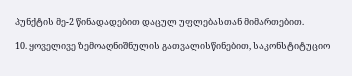პუნქტის მე-2 წინადადებით დაცულ უფლებასთან მიმართებით.

10. ყოველივე ზემოაღნიშნულის გათვალისწინებით, საკონსტიტუციო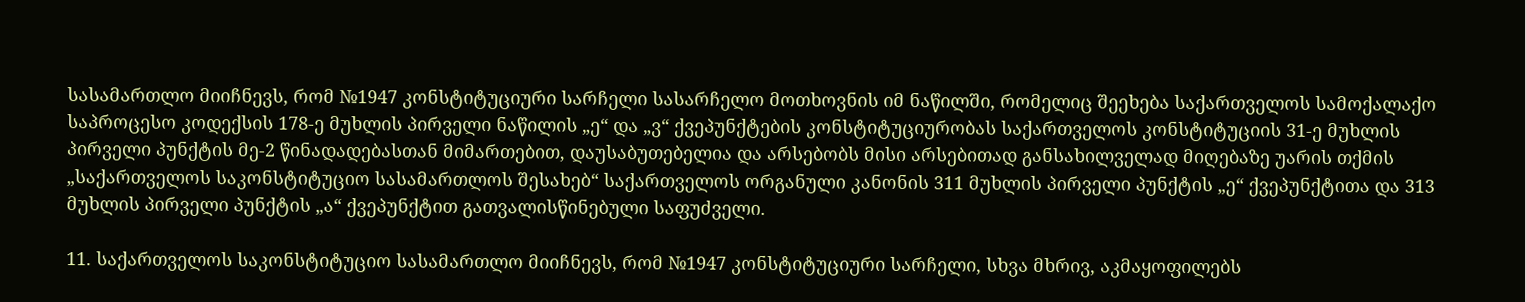სასამართლო მიიჩნევს, რომ №1947 კონსტიტუციური სარჩელი სასარჩელო მოთხოვნის იმ ნაწილში, რომელიც შეეხება საქართველოს სამოქალაქო საპროცესო კოდექსის 178-ე მუხლის პირველი ნაწილის „ე“ და „ვ“ ქვეპუნქტების კონსტიტუციურობას საქართველოს კონსტიტუციის 31-ე მუხლის პირველი პუნქტის მე-2 წინადადებასთან მიმართებით, დაუსაბუთებელია და არსებობს მისი არსებითად განსახილველად მიღებაზე უარის თქმის „საქართველოს საკონსტიტუციო სასამართლოს შესახებ“ საქართველოს ორგანული კანონის 311 მუხლის პირველი პუნქტის „ე“ ქვეპუნქტითა და 313 მუხლის პირველი პუნქტის „ა“ ქვეპუნქტით გათვალისწინებული საფუძველი.

11. საქართველოს საკონსტიტუციო სასამართლო მიიჩნევს, რომ №1947 კონსტიტუციური სარჩელი, სხვა მხრივ, აკმაყოფილებს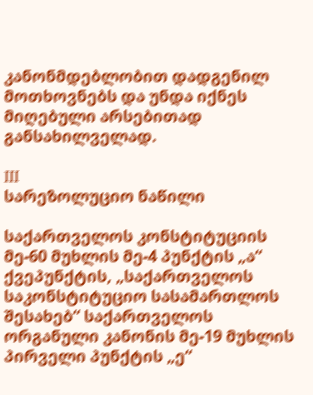კანონმდებლობით დადგენილ მოთხოვნებს და უნდა იქნეს მიღებული არსებითად განსახილველად.

III
სარეზოლუციო ნაწილი

საქართველოს კონსტიტუციის მე-60 მუხლის მე-4 პუნქტის „ა“ ქვეპუნქტის, „საქართველოს საკონსტიტუციო სასამართლოს შესახებ“ საქართველოს ორგანული კანონის მე-19 მუხლის პირველი პუნქტის „ე“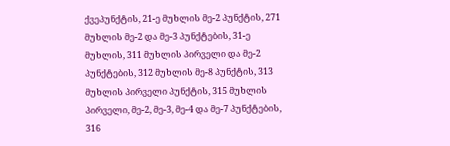ქვეპუნქტის, 21-ე მუხლის მე-2 პუნქტის, 271 მუხლის მე-2 და მე-3 პუნქტების, 31-ე მუხლის, 311 მუხლის პირველი და მე-2 პუნქტების, 312 მუხლის მე-8 პუნქტის, 313 მუხლის პირველი პუნქტის, 315 მუხლის პირველი, მე-2, მე-3, მე-4 და მე-7 პუნქტების, 316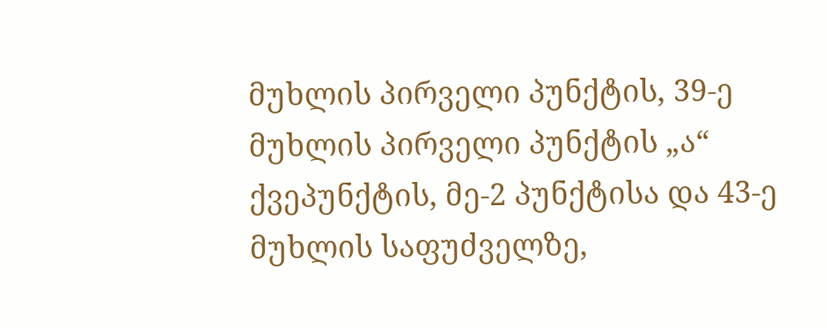მუხლის პირველი პუნქტის, 39-ე მუხლის პირველი პუნქტის „ა“ ქვეპუნქტის, მე-2 პუნქტისა და 43-ე მუხლის საფუძველზე,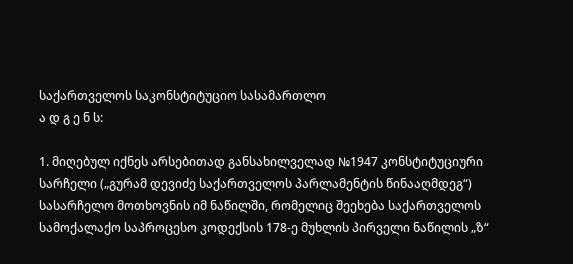საქართველოს საკონსტიტუციო სასამართლო
ა დ გ ე ნ ს:

1. მიღებულ იქნეს არსებითად განსახილველად №1947 კონსტიტუციური სარჩელი („გურამ დევიძე საქართველოს პარლამენტის წინააღმდეგ“) სასარჩელო მოთხოვნის იმ ნაწილში, რომელიც შეეხება საქართველოს სამოქალაქო საპროცესო კოდექსის 178-ე მუხლის პირველი ნაწილის „ზ“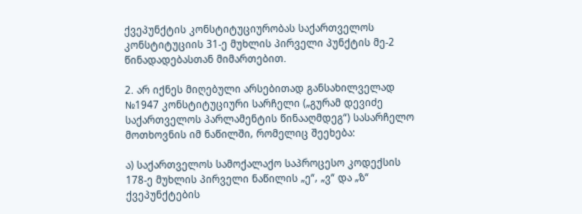ქვეპუნქტის კონსტიტუციურობას საქართველოს კონსტიტუციის 31-ე მუხლის პირველი პუნქტის მე-2 წინადადებასთან მიმართებით.

2. არ იქნეს მიღებული არსებითად განსახილველად №1947 კონსტიტუციური სარჩელი („გურამ დევიძე საქართველოს პარლამენტის წინააღმდეგ“) სასარჩელო მოთხოვნის იმ ნაწილში, რომელიც შეეხება:

ა) საქართველოს სამოქალაქო საპროცესო კოდექსის 178-ე მუხლის პირველი ნაწილის „ე“, „ვ“ და „ზ“ ქვეპუნქტების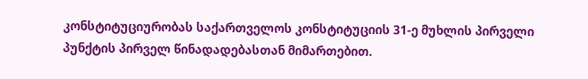კონსტიტუციურობას საქართველოს კონსტიტუციის 31-ე მუხლის პირველი პუნქტის პირველ წინადადებასთან მიმართებით.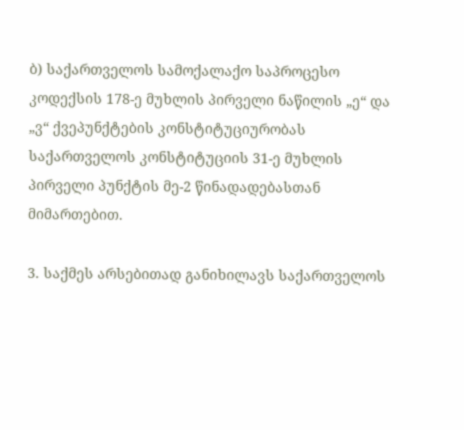ბ) საქართველოს სამოქალაქო საპროცესო კოდექსის 178-ე მუხლის პირველი ნაწილის „ე“ და „ვ“ ქვეპუნქტების კონსტიტუციურობას საქართველოს კონსტიტუციის 31-ე მუხლის პირველი პუნქტის მე-2 წინადადებასთან მიმართებით.

3. საქმეს არსებითად განიხილავს საქართველოს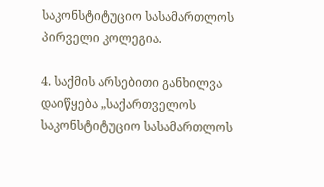საკონსტიტუციო სასამართლოს პირველი კოლეგია.

4. საქმის არსებითი განხილვა დაიწყება „საქართველოს საკონსტიტუციო სასამართლოს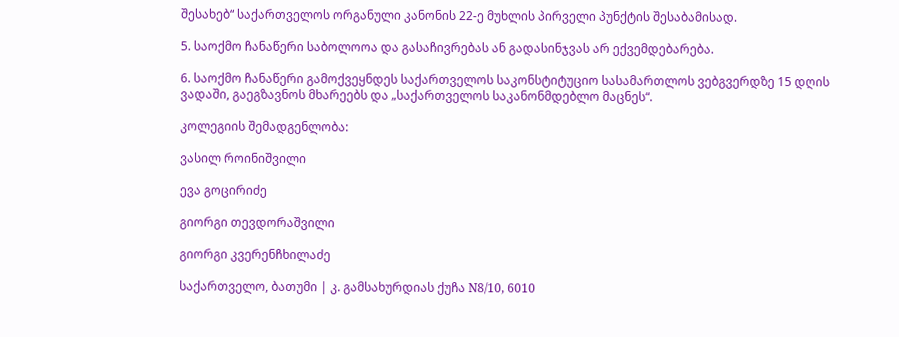შესახებ“ საქართველოს ორგანული კანონის 22-ე მუხლის პირველი პუნქტის შესაბამისად.

5. საოქმო ჩანაწერი საბოლოოა და გასაჩივრებას ან გადასინჯვას არ ექვემდებარება.

6. საოქმო ჩანაწერი გამოქვეყნდეს საქართველოს საკონსტიტუციო სასამართლოს ვებგვერდზე 15 დღის ვადაში, გაეგზავნოს მხარეებს და „საქართველოს საკანონმდებლო მაცნეს“.

კოლეგიის შემადგენლობა:

ვასილ როინიშვილი

ევა გოცირიძე

გიორგი თევდორაშვილი

გიორგი კვერენჩხილაძე

საქართველო, ბათუმი | კ. გამსახურდიას ქუჩა N8/10, 6010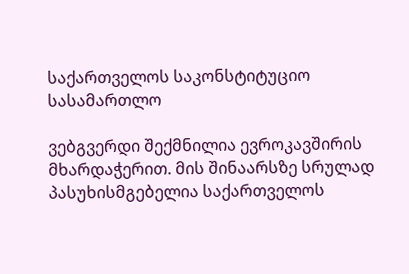საქართველოს საკონსტიტუციო სასამართლო

ვებგვერდი შექმნილია ევროკავშირის მხარდაჭერით. მის შინაარსზე სრულად პასუხისმგებელია საქართველოს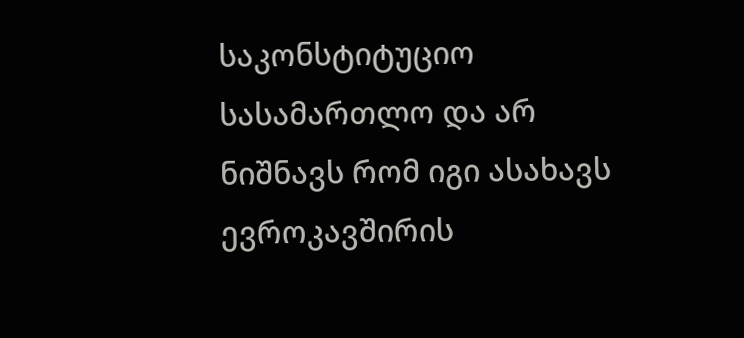საკონსტიტუციო სასამართლო და არ ნიშნავს რომ იგი ასახავს ევროკავშირის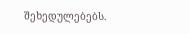შეხედულებებს.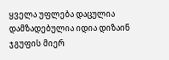ყველა უფლება დაცულია დამზადებულია იდია დიზაინ ჯგუფის მიერ